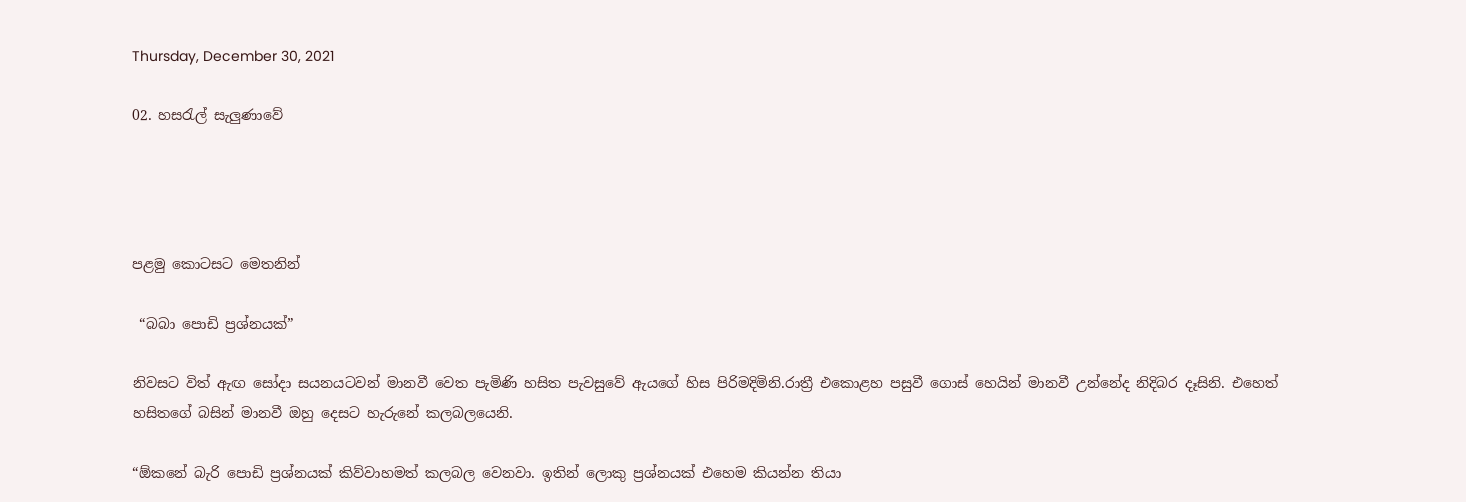Thursday, December 30, 2021

02. හසරැල් සැලුණාවේ




පළමු කොටසට මෙතනින්

 “බබා පොඩි ප්‍රශ්නයක්”

නිවසට විත් ඇඟ සෝදා සයනයටවන් මානවී වෙත පැමිණි හසිත පැවසුවේ ඇයගේ හිස පිරිමදිමිනි.රාත්‍රී එකොළහ පසුවී ගොස් හෙයින් මානවී උන්නේද නිදිබර දෑසිනි. එහෙත් හසිතගේ බසින් මානවී ඔහු දෙසට හැරුනේ කලබලයෙනි.

“ඕකනේ බැරි පොඩි ප්‍රශ්නයක් කිව්වාහමත් කලබල වෙනවා. ඉතින් ලොකු ප්‍රශ්නයක් එහෙම කියන්න තියා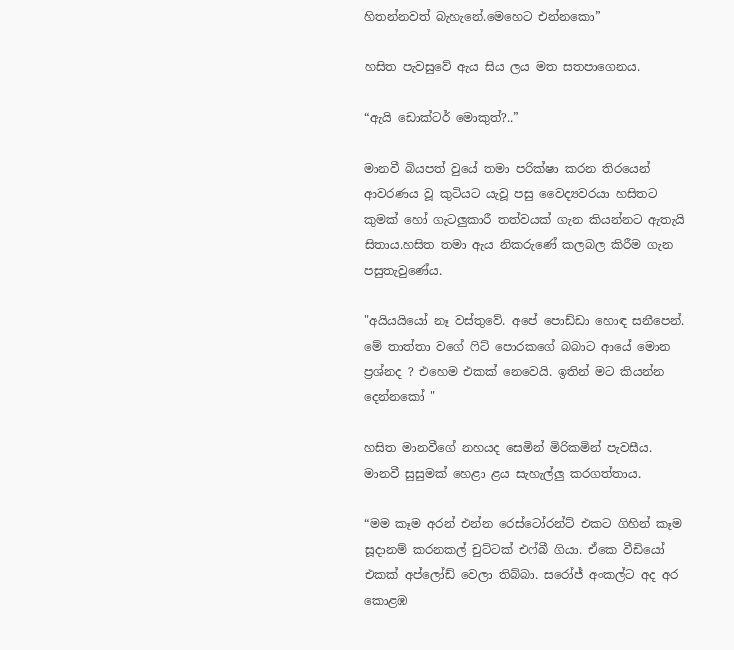හිතන්නවත් බැහැනේ.මෙහෙට එන්නකො”

හසිත පැවසුවේ ඇය සිය ලය මත සතපාගෙනය.

“ඇයි ඩොක්ටර් මොකුත්?..”

මානවී බියපත් වුයේ තමා පරික්ෂා කරන තිරයෙන් ආවරණය වූ කුටියට යැවූ පසු වෛද්‍යවරයා හසිතට කුමක් හෝ ගැටලුකාරී තත්වයක් ගැන කියන්නට ඇතැයි සිතාය.හසිත තමා ඇය නිකරුණේ කලබල කිරීම ගැන පසුතැවුණේය.

"අයියයියෝ නෑ වස්තුවේ. අපේ පොඩ්ඩා හොඳ සනීපෙන්. මේ තාත්තා වගේ ෆිට් පොරකගේ බබාට ආයේ මොන ප්‍රශ්නද ? එහෙම එකක් නෙවෙයි. ඉතින් මට කියන්න දෙන්නකෝ "

හසිත මානවීගේ නහයද සෙමින් මිරිකමින් පැවසීය. මානවී සුසුමක් හෙළා ළය සැහැල්ලු කරගත්තාය.

“මම කෑම අරන් එන්න රෙස්ටෝරන්ට් එකට ගිහින් කෑම සූදානම් කරනකල් චුට්ටක් එෆ්බී ගියා. ඒකෙ වීඩියෝ එකක් අප්ලෝඩ් වෙලා තිබ්බා. සරෝජ් අංකල්ට අද අර කොළඹ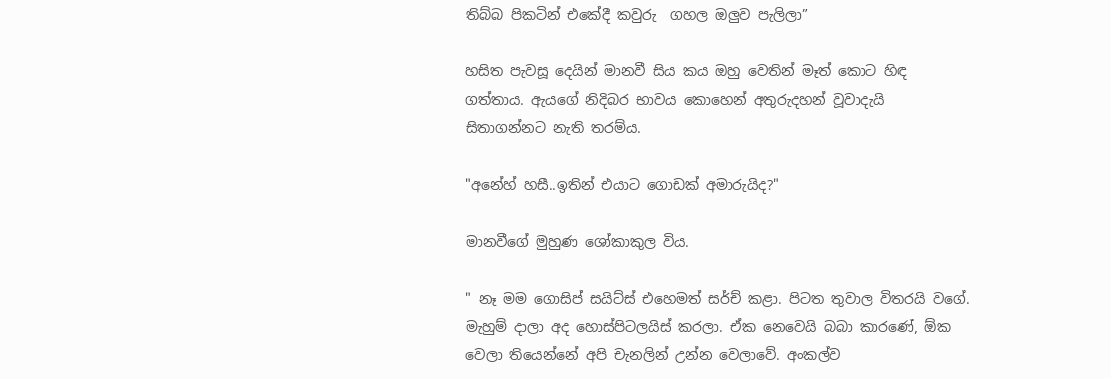තිබ්බ පිකටින් එකේදී කවුරු  ගහල ඔලුව පැලිලා”

හසිත පැවසූ දෙයින් මානවී සිය කය ඔහු වෙතින් මෑත් කොට හිඳ ගත්තාය. ඇයගේ නිදිබර භාවය කොහෙන් අතුරුදහන් වූවාදැයි සිතාගන්නට නැති තරම්ය.

"අනේහ් හසී..ඉතින් එයාට ගොඩක් අමාරුයිද?"

මානවීගේ මුහුණ ශෝකාකුල විය.

" නෑ මම ගොසිප් සයිට්ස් එහෙමත් සර්ච් කළා. පිටත තුවාල විතරයි වගේ. මැහුම් දාලා අද හොස්පිටලයිස් කරලා. ඒක නෙවෙයි බබා කාරණේ, ඕක වෙලා තියෙන්නේ අපි චැනලින් උන්න වෙලාවේ. අංකල්ව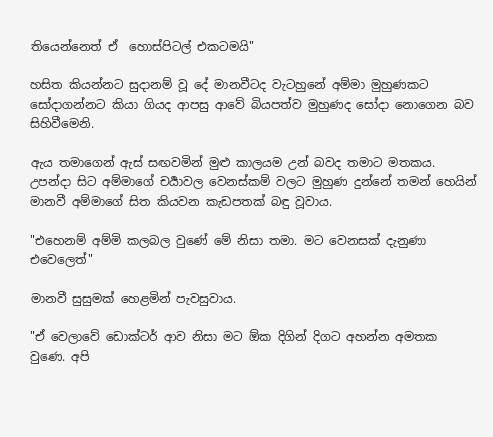තියෙන්නෙත් ඒ  හොස්පිටල් එකටමයි"

හසිත කියන්නට සුදානම් වූ දේ මානවීටද වැටහුනේ අම්මා මුහුණකට සෝදාගන්නට කියා ගියද ආපසු ආවේ බියපත්ව මුහුණද සෝදා නොගෙන බව සිහිවීමෙනි.

ඇය තමාගෙන් ඇස් සඟවමින් මුළු කාලයම උන් බවද තමාට මතකය. උපන්දා සිට අම්මාගේ චර්‍යාවල වෙනස්කම් වලට මුහුණ දුන්නේ තමන් හෙයින් මානවී අම්මාගේ සිත කියවන කැඩපතක් බඳු වූවාය.

"එහෙනම් අම්මි කලබල වුණේ මේ නිසා තමා. මට වෙනසක් දැනුණා එවෙලෙත්"

මානවී සුසුමක් හෙළමින් පැවසුවාය.

"ඒ වෙලාවේ ඩොක්ටර් ආව නිසා මට ඕක දිගින් දිගට අහන්න අමතක වුණෙ. අපි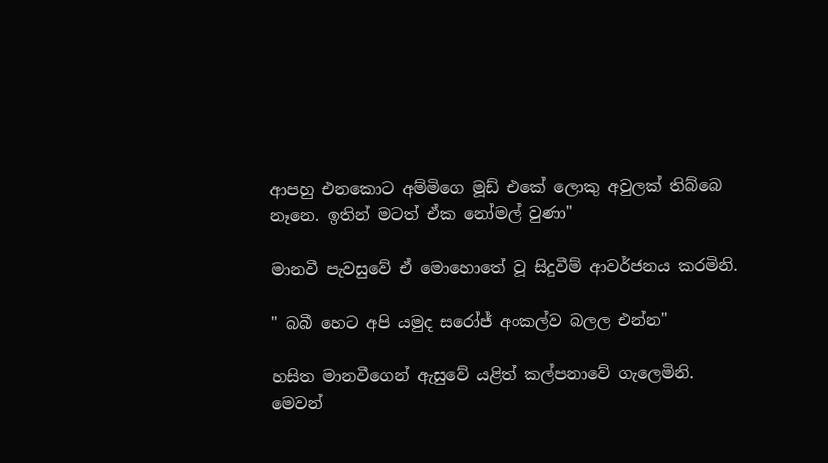ආපහු එනකොට අම්මිගෙ මූඩ් එකේ ලොකු අවුලක් තිබ්බෙ නෑනෙ. ඉතින් මටත් ඒක නෝමල් වුණා"

මානවී පැවසුවේ ඒ මොහොතේ වූ සිදුවීම් ආවර්ජනය කරමිනි.

" බබී හෙට අපි යමුද සරෝජ් අංකල්ව බලල එන්න"

හසිත මානවීගෙන් ඇසුවේ යළිත් කල්පනාවේ ගැලෙමිනි. මෙවන්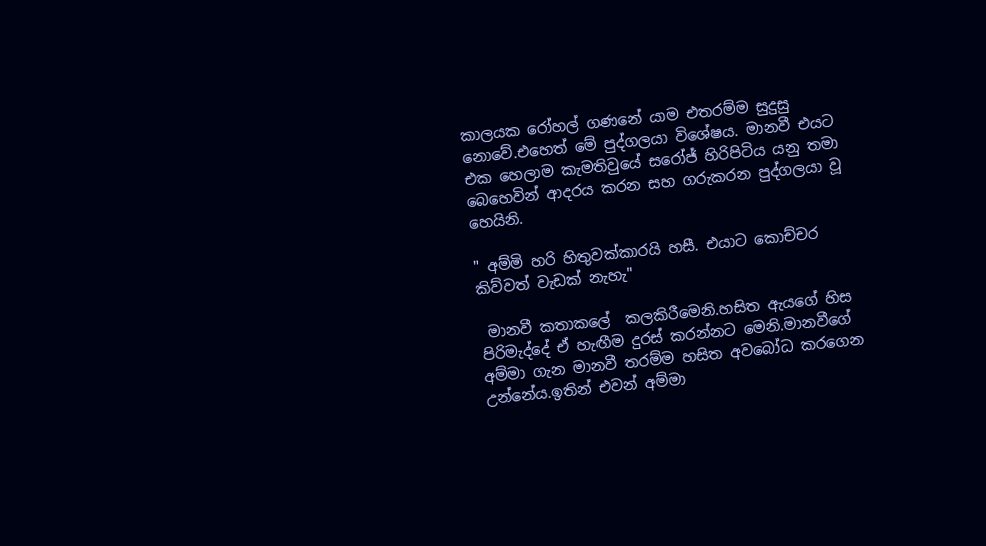කාලයක රෝහල් ගණනේ යාම එතරම්ම සුදුසු නොවේ.එහෙත් මේ පුද්ගලයා විශේෂය. මානවී එයට එක හෙලාම කැමතිවුයේ සරෝජ් හිරිපිටිය යනු තමා බෙහෙවින් ආදරය කරන සහ ගරුකරන පුද්ගලයා වූ හෙයිනි.

" අම්මි හරි හිතුවක්කාරයි හසී. එයාට කොච්චර කිව්වත් වැඩක් නැහැ"

 මානවී කතාකලේ  කලකිරීමෙනි.හසිත ඇයගේ හිස පිරිමැද්දේ ඒ හැඟීම දුරස් කරන්නට මෙනි.මානවීගේ අම්මා ගැන මානවී තරම්ම හසිත අවබෝධ කරගෙන උන්නේය.ඉතින් එවන් අම්මා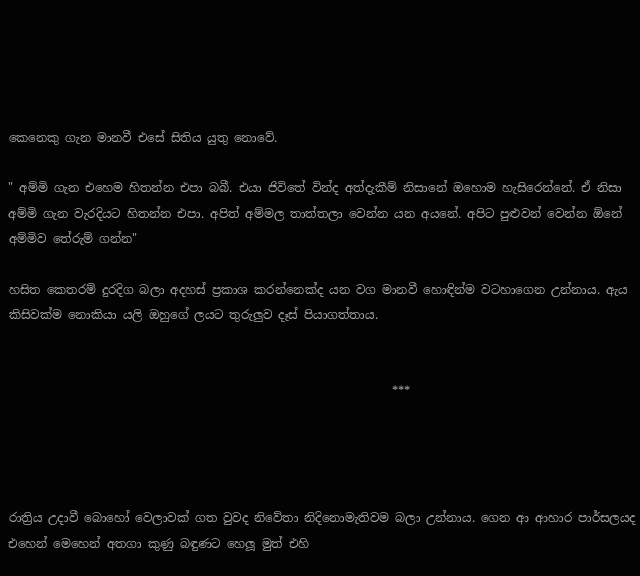කෙනෙකු ගැන මානවී එසේ සිතිය යුතු නොවේ.

" අම්මි ගැන එහෙම හිතන්න එපා බබී. එයා ජිවිතේ වින්ද අත්දැකීම් නිසානේ ඔහොම හැසිරෙන්නේ. ඒ නිසා අම්මි ගැන වැරදියට හිතන්න එපා. අපිත් අම්මල තාත්තලා වෙන්න යන අයනේ. අපිට පුළුවන් වෙන්න ඕනේ අම්මිව තේරුම් ගන්න"

හසිත කෙතරම් දුරදිග බලා අදහස් ප්‍රකාශ කරන්නෙක්ද යන වග මානවී හොඳින්ම වටහාගෙන උන්නාය. ඇය කිසිවක්ම නොකියා යලි ඔහුගේ ලයට තුරුලුව දෑස් පියාගත්තාය.


                                                                ***




රාත්‍රිය උදාවී බොහෝ වෙලාවක් ගත වුවද නිවේතා නිදිනොමැතිවම බලා උන්නාය. ගෙන ආ ආහාර පාර්සලයද එහෙන් මෙහෙන් අතගා කුණු බඳුණට හෙලූ මුත් එහි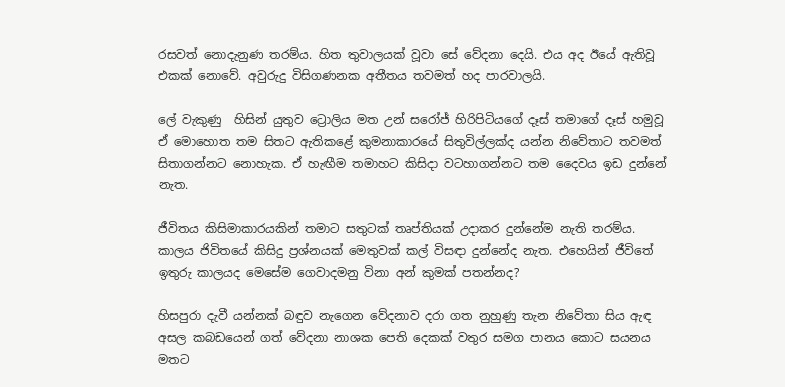රසවත් නොදැනුණ තරම්ය. හිත තුවාලයක් වූවා සේ වේදනා දෙයි. එය අද ඊයේ ඇතිවූ එකක් නොවේ. අවුරුදු විසිගණනක අතීතය තවමත් හද පාරවාලයි.

ලේ වැකුණු  හිසින් යුතුව ට්‍රොලිය මත උන් සරෝජ් හිරිපිටියගේ දෑස් තමාගේ දෑස් හමුවූ ඒ මොහොත තම සිතට ඇතිකළේ කුමනාකාරයේ සිතුවිල්ලක්ද යන්න නිවේතාට තවමත් සිතාගන්නට නොහැක. ඒ හැඟීම තමාහට කිසිදා වටහාගන්නට තම දෛවය ඉඩ දුන්නේ නැත.

ජීවිතය කිසිමාකාරයකින් තමාට සතුටක් තෘප්තියක් උදාකර දුන්නේම නැති තරම්ය. කාලය ජිවිතයේ කිසිදු ප්‍රශ්නයක් මෙතුවක් කල් විසඳා දුන්නේද නැත. එහෙයින් ජීවිතේ ඉතුරු කාලයද මෙසේම ගෙවාදමනු විනා අන් කුමක් පතන්නද?

හිසපුරා දැවී යන්නක් බඳුව නැගෙන වේදනාව දරා ගත නුහුණු තැන නිවේතා සිය ඇඳ අසල කබඩයෙන් ගත් වේදනා නාශක පෙති දෙකක් වතුර සමග පානය කොට සයනය මතට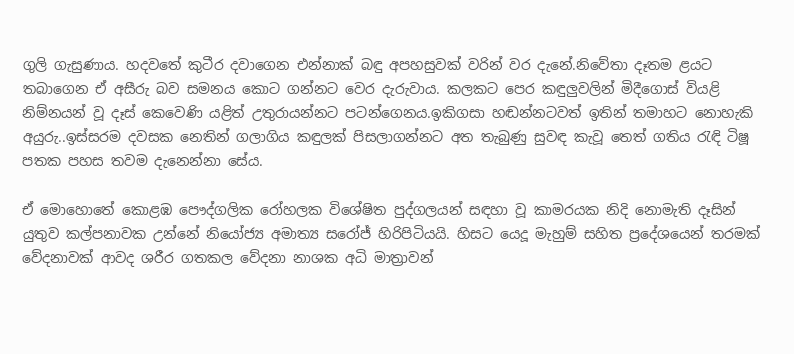ගුලි ගැසුණාය. හදවතේ කුටීර දවාගෙන එන්නාක් බඳු අපහසුවක් වරින් වර දැනේ.නිවේතා දෑතම ළයට තබාගෙන ඒ අසීරු බව සමනය කොට ගන්නට වෙර දැරුවාය. කලකට පෙර කඳුලුවලින් මිදීගොස් වියළි නිම්නයන් වූ දෑස් කෙවෙණි යළිත් උතුරායන්නට පටන්ගෙනය.ඉකිගසා හඬන්නටවත් ඉතින් තමාහට නොහැකි අයුරු..ඉස්සරම දවසක නෙතින් ගලාගිය කඳුලක් පිසලාගන්නට අත තැබුණු සුවඳ කැවූ තෙත් ගතිය රැඳි ටිෂූ පතක පහස තවම දැනෙන්නා සේය.

ඒ මොහොතේ කොළඹ පෞද්ගලික රෝහලක විශේෂිත පුද්ගලයන් සඳහා වූ කාමරයක නිදි නොමැති දෑසින් යුතුව කල්පනාවක උන්නේ නියෝජ්‍ය අමාත්‍ය සරෝජ් හිරිපිටියයි. හිසට යෙදූ මැහුම් සහිත ප්‍රදේශයෙන් තරමක් වේදනාවක් ආවද ශරීර ගතකල වේදනා නාශක අධි මාත්‍රාවන්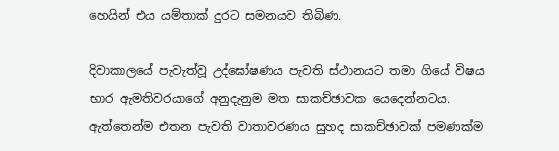හෙයින් එය යම්තාක් දුරට සමනයව තිබිණ.

දිවාකාලයේ පැවැත්වූ උද්ඝෝෂණය පැවති ස්ථානයට තමා ගියේ විෂය භාර ඇමතිවරයාගේ අනුදැනුම මත සාකච්ඡාවක යෙදෙන්නටය. ඇත්තෙන්ම එතන පැවති වාතාවරණය සුහද සාකච්ඡාවක් පමණක්ම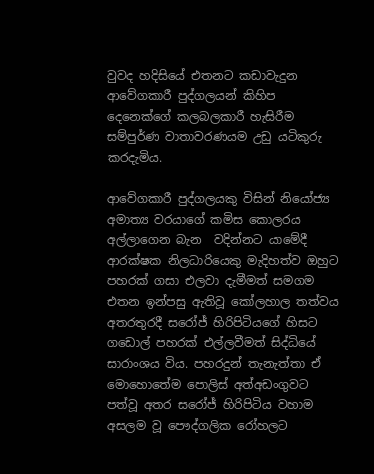වුවද හදිසියේ එතනට කඩාවැදුන ආවේගකාරී පුද්ගලයන් කිහිප දෙනෙක්ගේ කලබලකාරී හැසිරීම සම්පුර්ණ වාතාවරණයම උඩු යටිකුරු කරදැමිය.

ආවේගකාරී පුද්ගලයකු විසින් නියෝජ්‍ය අමාත්‍ය වරයාගේ කමිස කොලරය අල්ලාගෙන බැන  වදින්නට යාමේදී ආරක්ෂක නිලධාරියෙකු මැදිහත්ව ඔහුට පහරක් ගසා එලවා දැමීමත් සමගම එතන ඉන්පසු ඇතිවූ කෝලහාල තත්වය අතරතුරදී සරෝජ් හිරිපිටියගේ හිසට ගඩොල් පහරක් එල්ලවීමත් සිද්ධියේ සාරාංශය විය. පහරදුන් තැනැත්තා ඒ මොහොතේම පොලිස් අත්අඩංගුවට පත්වූ අතර සරෝජ් හිරිපිටිය වහාම අසලම වූ පෞද්ගලික රෝහලට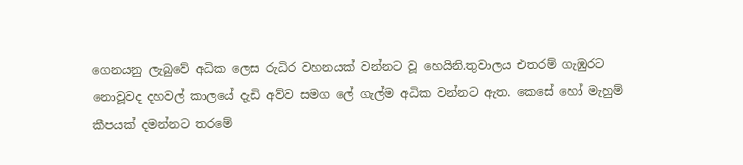ගෙනයනු ලැබුවේ අධික ලෙස රුධිර වහනයක් වන්නට වූ හෙයිනි.තුවාලය එතරම් ගැඹුරට නොවූවද දහවල් කාලයේ දැඩි අව්ව සමග ලේ ගැල්ම අධික වන්නට ඇත. කෙසේ හෝ මැහුම් කීපයක් දමන්නට තරමේ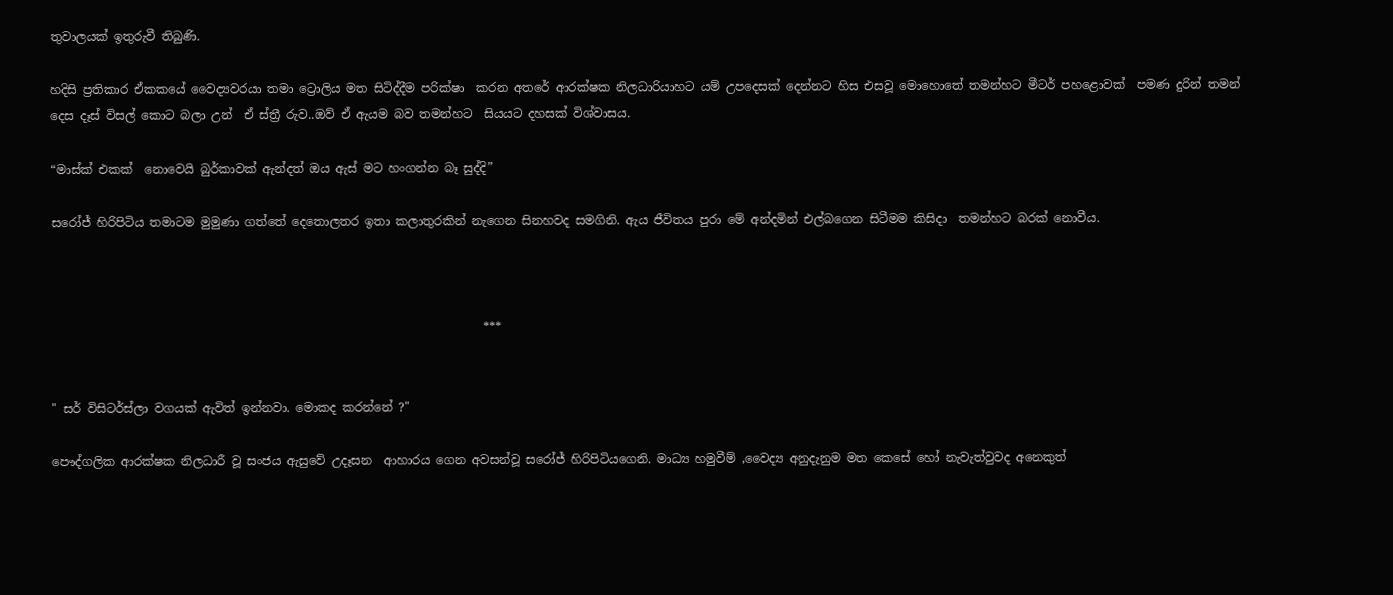තුවාලයක් ඉතුරුවී තිබුණි.

හදිසි ප්‍රතිකාර ඒකකයේ වෛද්‍යවරයා තමා ට්‍රොලිය මත සිටිද්දීම පරික්ෂා  කරන අතරේ ආරක්ෂක නිලධාරියාහට යම් උපදෙසක් දෙන්නට හිස එසවූ මොහොතේ තමන්හට මීටර් පහළොවක්  පමණ දුරින් තමන් දෙස දෑස් විසල් කොට බලා උන්  ඒ ස්ත්‍රී රුව..ඔව් ඒ ඇයම බව තමන්හට  සියයට දහසක් විශ්වාසය.

“මාස්ක් එකක්  නොවෙයි බුර්කාවක් ඇන්දත් ඔය ඇස් මට හංගන්න බෑ සුද්දි”

සරෝජ් හිරිපිටිය තමාටම මුමුණා ගත්තේ දෙතොලතර ඉතා කලාතුරකින් නැගෙන සිනහවද සමගිනි. ඇය ජීවිතය පුරා මේ අන්දමින් එල්බගෙන සිටීමම කිසිදා  තමන්හට බරක් නොවීය.



                                                                        ***


" සර් විසිටර්ස්ලා වගයක් ඇවිත් ඉන්නවා. මොකද කරන්නේ ?"

පෞද්ගලික ආරක්ෂක නිලධාරී වූ සංජය ඇසුවේ උදෑසන  ආහාරය ගෙන අවසන්වූ සරෝජ් හිරිපිටියගෙනි. මාධ්‍ය හමුවීම් ,වෛද්‍ය අනුදැනුම මත කෙසේ හෝ නැවැත්වුවද අනෙකුත්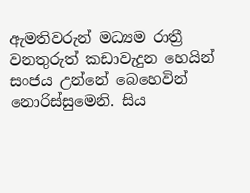ඇමතිවරුන් මධ්‍යම රාත්‍රී වනතුරුත් කඩාවැදුන හෙයින් සංජය උන්නේ බෙහෙවින් නොරිස්සුමෙනි. සිය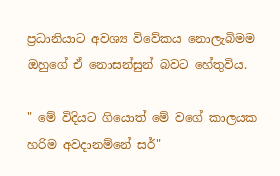ප්‍රධානියාට අවශ්‍ය විවේකය නොලැබිමම ඔහුගේ ඒ නොසන්සුන් බවට හේතුවිය.

" මේ විදියට ගියොත් මේ වගේ කාලයක හරිම අවදානම්නේ සර්"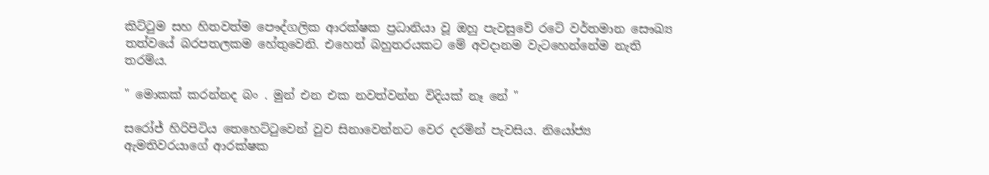කිට්ටුම සහ හිතවත්ම පෞද්ගලික ආරක්ෂක ප්‍රධානියා වූ ඔහු පැවසුවේ රටේ වර්තමාන සෞඛ්‍ය තත්වයේ බරපතලකම හේතුවෙනි. එහෙත් බහුතරයකට මේ අවදානම වැටහෙන්නේම නැති තරම්ය.

" මොකක් කරන්නද බං . මුන් එන එක නවත්වන්න විදියක් නෑ නේ "

සරෝජ් හිරිපිටිය තෙහෙට්ටුවෙන් වුව සිනාවෙන්නට වෙර දරමින් පැවසිය. නියෝජ්‍ය ඇමතිවරයාගේ ආරක්ෂක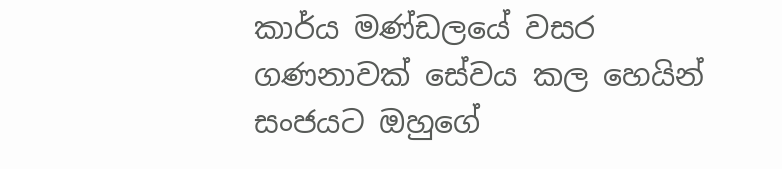කාර්ය මණ්ඩලයේ වසර ගණනාවක් සේවය කල හෙයින් සංජයට ඔහුගේ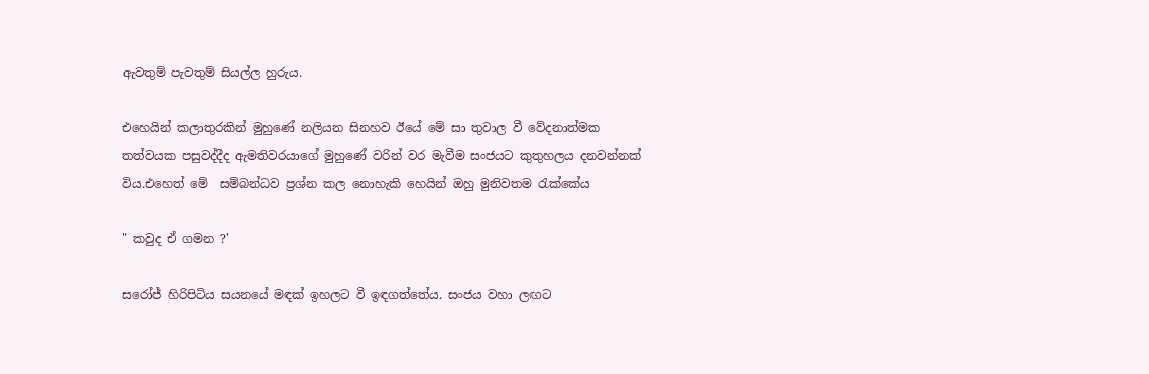ඇවතුම් පැවතුම් සියල්ල හුරුය.

එහෙයින් කලාතුරකින් මුහුණේ නලියන සිනහව ඊයේ මේ සා තුවාල වී වේදනාත්මක තත්වයක පසුවද්දීද ඇමතිවරයාගේ මුහුණේ වරින් වර මැවීම සංජයට කුතුහලය දනවන්නක් විය.එහෙත් මේ  සම්බන්ධව ප්‍රශ්න කල නොහැකි හෙයින් ඔහු මුනිවතම රැක්කේය

" කවුද ඒ ගමන ?'

සරෝජ් හිරිපිටිය සයනයේ මඳක් ඉහලට වී ඉඳගත්තේය. සංජය වහා ලඟට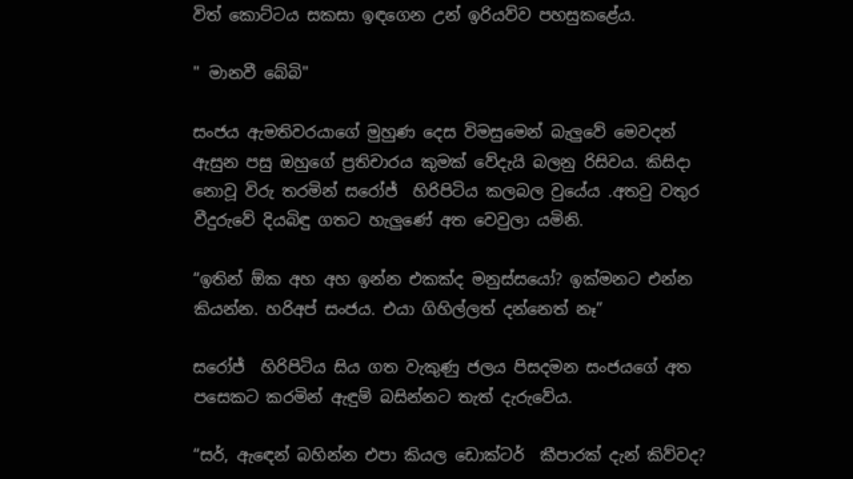විත් කොට්ටය සකසා ඉඳගෙන උන් ඉරියව්ව පහසුකළේය.

" මානවී බේබි"

සංජය ඇමතිවරයාගේ මුහුණ දෙස විමසුමෙන් බැලුවේ මෙවදන් ඇසුන පසු ඔහුගේ ප්‍රතිචාරය කුමක් වේදැයි බලනු රිසිවය. කිසිදා නොවූ විරු තරමින් සරෝජ්  හිරිපිටිය කලබල වුයේය .අතවු වතුර වීදුරුවේ දියබිඳු ගතට හැලුණේ අත වෙවුලා යමිනි.

“ඉතින් ඕක අහ අහ ඉන්න එකක්ද මනුස්සයෝ? ඉක්මනට එන්න කියන්න. හරිඅප් සංජය. එයා ගිහිල්ලත් දන්නෙත් නෑ”

සරෝජ්  හිරිපිටිය සිය ගත වැකුණු ජලය පිසදමන සංජයගේ අත පසෙකට කරමින් ඇඳුම් බසින්නට තැත් දැරුවේය.

“සර්, ඇඳෙන් බහින්න එපා කියල ඩොක්ටර්  කීපාරක් දැන් කිව්වද?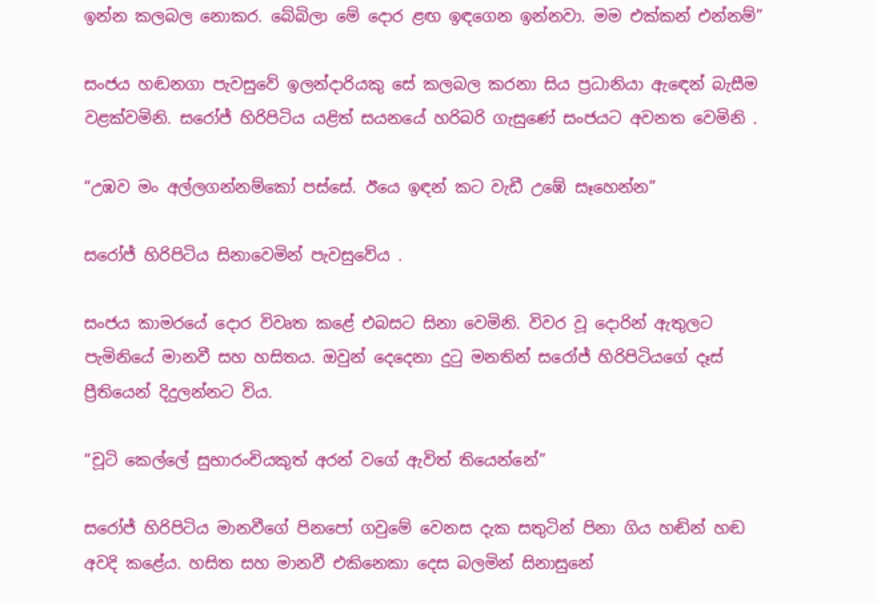ඉන්න කලබල නොකර. බේබිලා මේ දොර ළඟ ඉඳගෙන ඉන්නවා. මම එක්කන් එන්නම්”

සංජය හඬනගා පැවසුවේ ඉලන්දාරියකු සේ කලබල කරනා සිය ප්‍රධානියා ඇඳෙන් බැසීම වළක්වමිනි. සරෝජ් හිරිපිටිය යළිත් සයනයේ හරිබරි ගැසුණේ සංජයට අවනත වෙමිනි .

“උඹව මං අල්ලගන්නම්කෝ පස්සේ. ඊයෙ ඉඳන් කට වැඩී උඹේ සෑහෙන්න”

සරෝජ් හිරිපිටිය සිනාවෙමින් පැවසුවේය .

සංජය කාමරයේ දොර විවෘත කළේ එබසට සිනා වෙමිනි. විවර වූ දොරින් ඇතුලට පැමිනියේ මානවී සහ හසිතය. ඔවුන් දෙදෙනා දුටු මනතින් සරෝජ් හිරිපිටියගේ දෑස් ප්‍රීතියෙන් දිදුලන්නට විය.

“චූටි කෙල්ලේ සුභාරංචියකුත් අරන් වගේ ඇවිත් තියෙන්නේ”

සරෝජ් හිරිපිටිය මානවීගේ පිනපෝ ගවුමේ වෙනස දැක සතුටින් පිනා ගිය හඬින් හඬ අවදි කළේය. හසිත සහ මානවී එකිනෙකා දෙස බලමින් සිනාසුනේ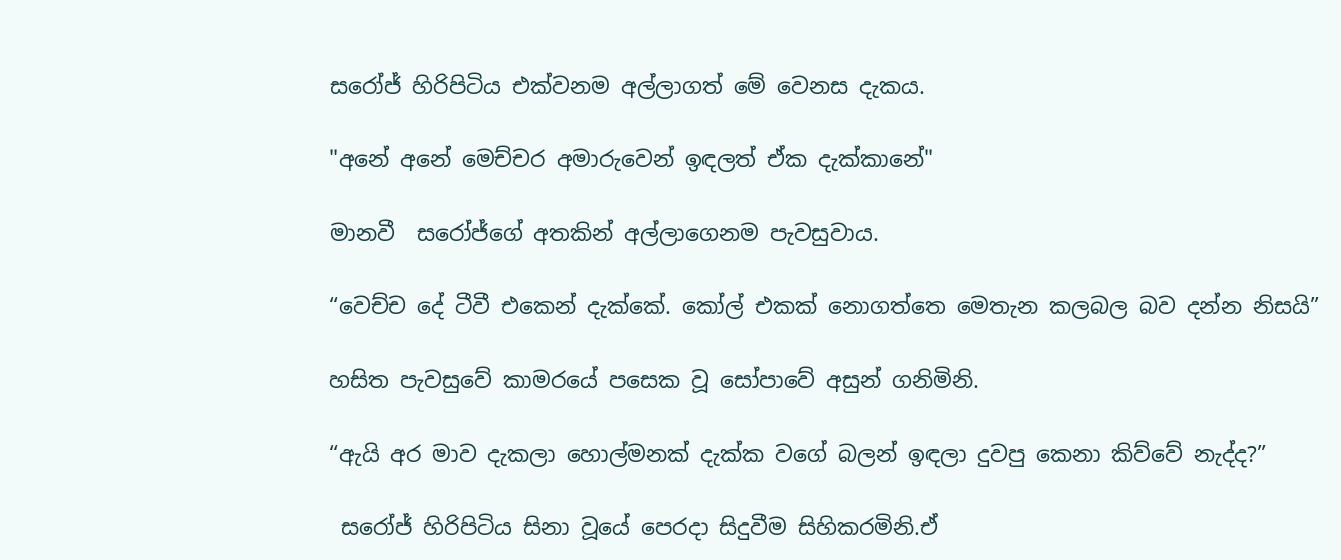සරෝජ් හිරිපිටිය එක්වනම අල්ලාගත් මේ වෙනස දැකය.

"අනේ අනේ මෙච්චර අමාරුවෙන් ඉඳලත් ඒක දැක්කානේ"

මානවී  සරෝජ්ගේ අතකින් අල්ලාගෙනම පැවසුවාය.

“වෙච්ච දේ ටීවී එකෙන් දැක්කේ. කෝල් එකක් නොගත්තෙ මෙතැන කලබල බව දන්න නිසයි”

හසිත පැවසුවේ කාමරයේ පසෙක වූ සෝපාවේ අසුන් ගනිමිනි.

“ඇයි අර මාව දැකලා හොල්මනක් දැක්ක වගේ බලන් ඉඳලා දුවපු කෙනා කිව්වේ නැද්ද?”

 සරෝජ් හිරිපිටිය සිනා වූයේ පෙරදා සිදුවීම සිහිකරමිනි.ඒ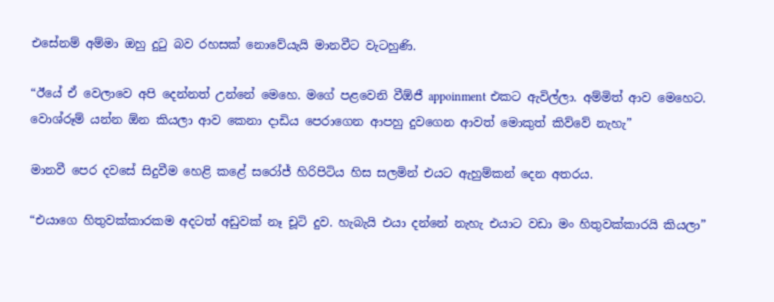එසේනම් අම්මා ඔහු දුටු බව රහසක් නොවේයැයි මානවීට වැටහුණි.

“ඊයේ ඒ වෙලාවෙ අපි දෙන්නත් උන්නේ මෙහෙ. මගේ පළවෙනි වීඕජී appoinment එකට ඇවිල්ලා. අම්මිත් ආව මෙහෙට. වොශ්රූම් යන්න ඕන කියලා ආව කෙනා දාඩිය පෙරාගෙන ආපහු දුවගෙන ආවත් මොකුත් කිව්වේ නැහැ”

මානවී පෙර දවසේ සිදුවීම හෙළි කළේ සරෝජ් හිරිපිටිය හිස සලමින් එයට ඇහුම්කන් දෙන අතරය.

“එයාගෙ හිතුවක්කාරකම අදටත් අඩුවක් නෑ චූටි දුව. හැබැයි එයා දන්නේ නැහැ එයාට වඩා මං හිතුවක්කාරයි කියලා”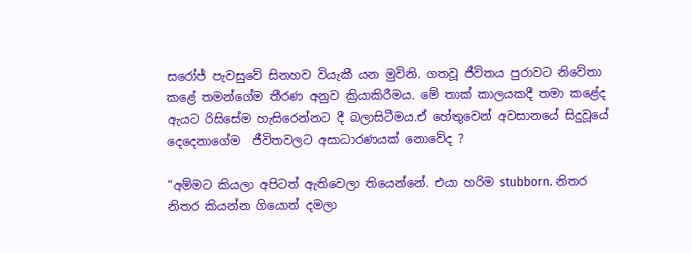සරෝජ් පැවසුවේ සිනහව වියැකී යන මුවිනි. ගතවූ ජීවිතය පුරාවට නිවේතා කළේ තමන්ගේම තීරණ අනුව ක්‍රියාකිරීමය. මේ තාක් කාලයකදී තමා කළේද ඇයට රිසිසේම හැසිරෙන්නට දී බලාසිටීමය.ඒ හේතුවෙන් අවසානයේ සිදුවූයේ දෙදෙනාගේම  ජීවිතවලට අසාධාරණයක් නොවේද ?

“අම්මට කියලා අපිටත් ඇතිවෙලා තියෙන්නේ. එයා හරිම stubborn. නිතර නිතර කියන්න ගියොත් දමලා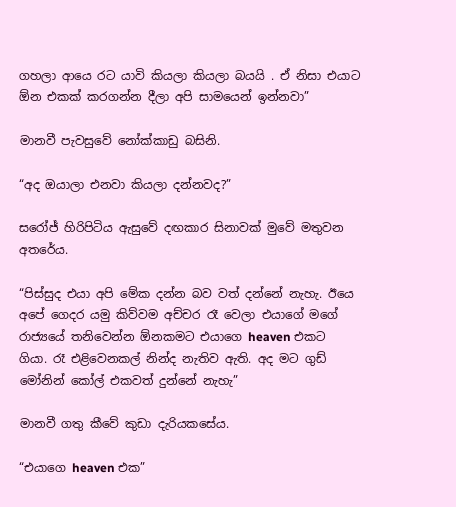ගහලා ආයෙ රට යාවි කියලා කියලා බයයි . ඒ නිසා එයාට ඕන එකක් කරගන්න දීලා අපි සාමයෙන් ඉන්නවා”

මානවී පැවසුවේ නෝක්කාඩු බසිනි.

“අද ඔයාලා එනවා කියලා දන්නවද?”

සරෝජ් හිරිපිටිය ඇසුවේ දඟකාර සිනාවක් මුවේ මතුවන අතරේය.

“පිස්සුද එයා අපි මේක දන්න බව වත් දන්නේ නැහැ. ඊයෙ අපේ ගෙදර යමු කිව්වම අච්චර රෑ වෙලා එයාගේ මගේ රාජ්‍යයේ තනිවෙන්න ඕනකමට එයාගෙ heaven එකට ගියා. රෑ එළිවෙනකල් නින්ද නැතිව ඇති. අද මට ගුඩ් මෝනින් කෝල් එකවත් දුන්නේ නැහැ”

මානවී ගතු කීවේ කුඩා දැරියකසේය.

“එයාගෙ heaven එක”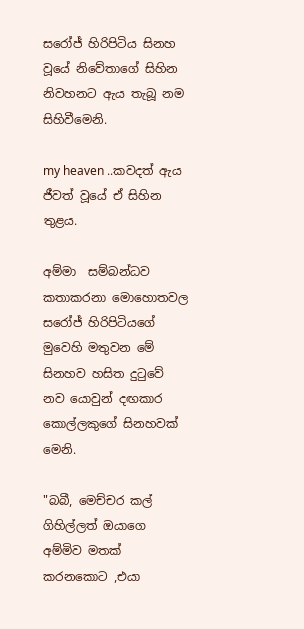සරෝජ් හිරිපිටිය සිනහ වූයේ නිවේතාගේ සිහින නිවහනට ඇය තැබූ නම සිහිවීමෙනි.

my heaven ..කවදත් ඇය ජීවත් වූයේ ඒ සිහින තුළය.

අම්මා  සම්බන්ධව කතාකරනා මොහොතවල සරෝජ් හිරිපිටියගේ මුවෙහි මතුවන මේ සිනහව හසිත දුටුවේ නව යොවුන් දඟකාර  කොල්ලකුගේ සිනහවක් මෙනි.

"බබී, මෙච්චර කල් ගිහිල්ලත් ඔයාගෙ අම්මිව මතක් කරනකොට ,එයා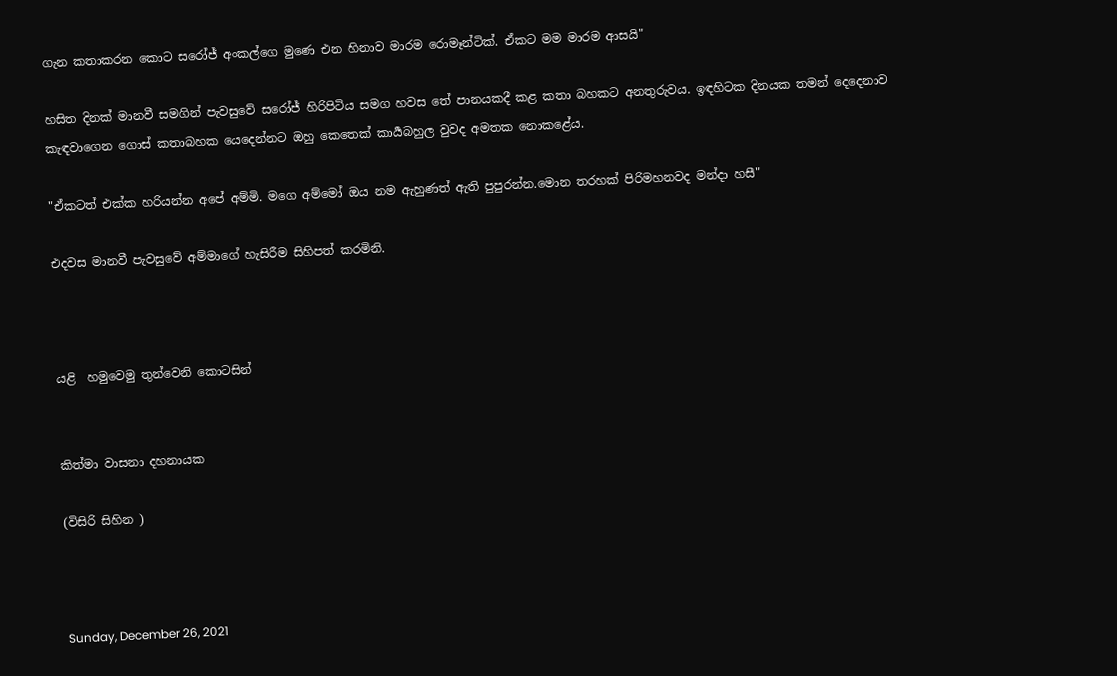ගැන කතාකරන කොට සරෝජ් අංකල්ගෙ මුණෙ එන හිනාව මාරම රොමෑන්ටික්. ඒකට මම මාරම ආසයි"

හසිත දිනක් මානවී සමගින් පැවසුවේ සරෝජ් හිරිපිටිය සමග හවස තේ පානයකදී කළ කතා බහකට අනතුරුවය. ඉඳහිටක දිනයක තමන් දෙදෙනාව කැඳවාගෙන ගොස් කතාබහක යෙදෙන්නට ඔහු කෙතෙක් කාර්‍යබහුල වුවද අමතක නොකළේය.

"ඒකටත් එක්ක හරියන්න අපේ අම්මි. මගෙ අම්මෝ ඔය නම ඇහුණත් ඇති පුපුරන්න.මොන තරහක් පිරිමහනවද මන්දා හසී"

එදවස මානවී පැවසුවේ අම්මාගේ හැසිරීම සිහිපත් කරමිනි.



යළි  හමුවෙමු තුන්වෙනි කොටසින්


කිත්මා වාසනා දහනායක

(විසිරි සිහින )



Sunday, December 26, 2021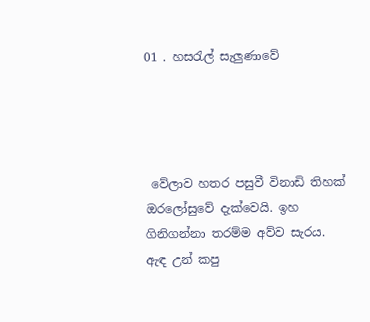01 . හසරැල් සැලුණාවේ




 වේලාව හතර පසුවී විනාඩි තිහක් ඔරලෝසුවේ දැක්වෙයි. ඉහ ගිනිගන්නා තරම්ම අව්ව සැරය. ඇඳ උන් කපු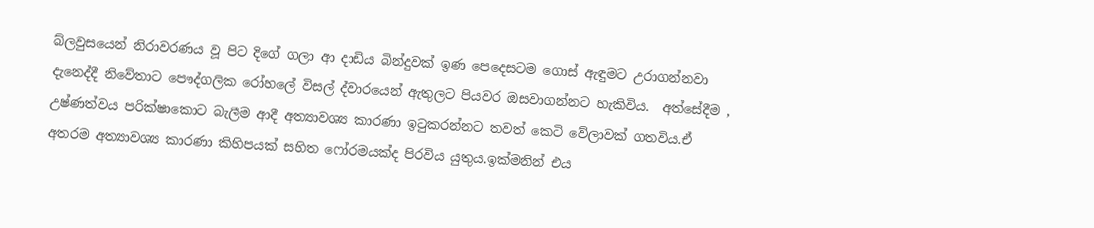බ්ලවුසයෙන් නිරාවරණය වූ පිට දිගේ ගලා ආ දාඩිය බින්දුවක් ඉණ පෙදෙසටම ගොස් ඇඳුමට උරාගන්නවා දැනෙද්දී නිවේතාට පෞද්ගලික රෝහලේ විසල් ද්වාරයෙන් ඇතුලට පියවර ඔසවාගන්නට හැකිවිය.  අත්සේදීම , උෂ්ණත්වය පරික්ෂාකොට බැලීම ආදී අත්‍යාවශ්‍ය කාරණා ඉටුකරන්නට තවත් කෙටි වේලාවක් ගතවිය.ඒ අතරම අත්‍යාවශ්‍ය කාරණා කිහිපයක් සහිත ෆෝරමයක්ද පිරවිය යුතුය.ඉක්මනින් එය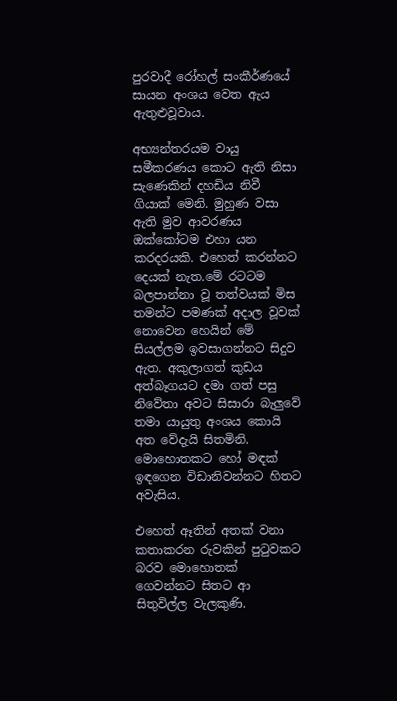පුරවාදී රෝහල් සංකීර්ණයේ සායන අංශය වෙත ඇය ඇතුළුවූවාය.

අභ්‍යන්තරයම වායු සමීකරණය කොට ඇති නිසා සැණෙකින් දහඩිය නිවී ගියාක් මෙනි. මුහුණ වසා ඇති මුව ආවරණය ඔක්කෝටම එහා යන කරදරයකි. එහෙත් කරන්නට දෙයක් නැත.මේ රටටම බලපාන්නා වූ තත්වයක් මිස තමන්ට පමණක් අදාල වූවක් නොවෙන හෙයින් මේ සියල්ලම ඉවසාගන්නට සිදුව ඇත. අකුලාගත් කුඩය අත්බෑගයට දමා ගත් පසු නිවේතා අවට සිසාරා බැලුවේ තමා යායුතු අංශය කොයි අත වේදැයි සිතමිනි. මොහොතකට හෝ මඳක් ඉඳගෙන විඩානිවන්නට හිතට අවැසිය.

එහෙත් ඈතින් අතක් වනා කතාකරන රුවකින් පුටුවකට බරව මොහොතක් ගෙවන්නට සිතට ආ සිතුවිල්ල වැලකුණි.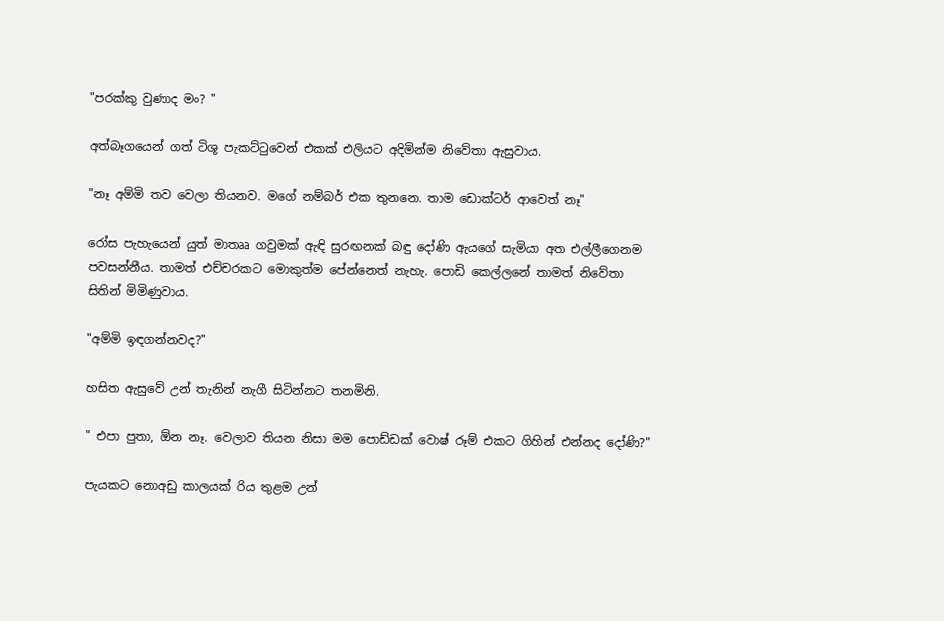"පරක්කු වුණාද මං? "

අත්බෑගයෙන් ගත් ටිශූ පැකට්ටුවෙන් එකක් එලියට අදිමින්ම නිවේතා ඇසුවාය.

"නෑ අම්මි තව වෙලා තියනව. මගේ නම්බර් එක තුනනෙ. තාම ඩොක්ටර් ආවෙත් නෑ"

රෝස පැහැයෙන් යුත් මාතෲ ගවුමක් ඇඳි සුරඟනක් බඳු දෝණි ඇයගේ සැමියා අත එල්ලීගෙනම පවසන්නීය. තාමත් එච්චරකට මොකුත්ම පේන්නෙත් නැහැ. පොඩි කෙල්ලනේ තාමත් නිවේතා සිතින් මිමිණුවාය.

"අම්මි ඉඳගන්නවද?"

හසිත ඇසුවේ උන් තැනින් නැගී සිටින්නට තනමිනි.

" එපා පුතා, ඕන නෑ. වෙලාව තියන නිසා මම පොඩ්ඩක් වොෂ් රූම් එකට ගිහින් එන්නද දෝණි?"

පැයකට නොඅඩු කාලයක් රිය තුළම උන්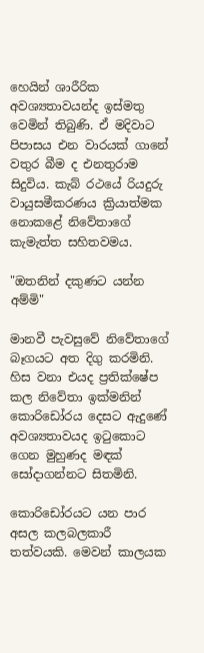හෙයින් ශාරීරික අවශ්‍යතාවයන්ද ඉස්මතු වෙමින් තිබුණි. ඒ මදිවාට පිපාසය එන වාරයක් ගානේ වතුර බීම ද එනතුරාම සිදුවිය. කැබ්‍ රථයේ රියදුරු වායුසමීකරණය ක්‍රියාත්මක නොකළේ නිවේතාගේ කැමැත්ත සහිතවමය.

"ඔතනින් දකුණට යන්න අම්මි"

මානවී පැවසුවේ නිවේතාගේ බෑගයට අත දිගු කරමිනි. හිස වනා එයද ප්‍රතික්ෂේප කල නිවේතා ඉක්මනින් කොරිඩෝරය දෙසට ඇදුණේ අවශ්‍යතාවයද ඉටුකොට ගෙන මුහුණද මඳක් සෝදාගන්නට සිතමිනි.

කොරිඩෝරයට යන පාර අසල කලබලකාරී තත්වයකි. මෙවන් කාලයක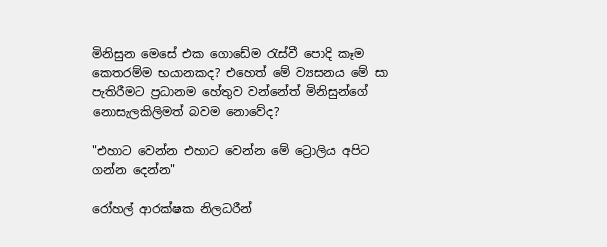මිනිසුන මෙසේ එක ගොඩේම රැස්වී පොදි කෑම කෙතරම්ම භයානකද? එහෙත් මේ ව්‍යසනය මේ සා පැතිරීමට ප්‍රධානම හේතුව වන්නේත් මිනිසුන්ගේ නොසැලකිලිමත් බවම නොවේද?

"එහාට වෙන්න එහාට වෙන්න මේ ට්‍රොලිය අපිට ගන්න දෙන්න"

රෝහල් ආරක්ෂක නිලධරීන්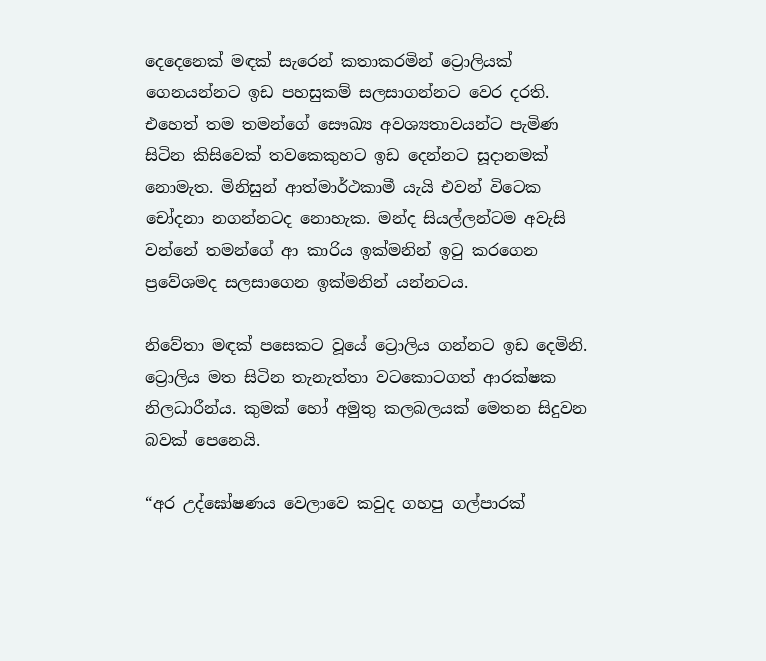දෙදෙනෙක් මඳක් සැරෙන් කතාකරමින් ට්‍රොලියක් ගෙනයන්නට ඉඩ පහසුකම් සලසාගන්නට වෙර දරති.  එහෙත් තම තමන්ගේ සෞඛ්‍ය අවශ්‍යතාවයන්ට පැමිණ සිටින කිසිවෙක් තවකෙකුහට ඉඩ දෙන්නට සූදානමක් නොමැත. මිනිසුන් ආත්මාර්ථකාමී යැයි එවන් විටෙක චෝදනා නගන්නටද නොහැක. මන්ද සියල්ලන්ටම අවැසි වන්නේ තමන්ගේ ආ කාරිය ඉක්මනින් ඉටු කරගෙන ප්‍රවේශමද සලසාගෙන ඉක්මනින් යන්නටය.

නිවේතා මඳක් පසෙකට වූයේ ට්‍රොලිය ගන්නට ඉඩ දෙමිනි. ට්‍රොලිය මත සිටින තැනැත්තා වටකොටගත් ආරක්ෂක නිලධාරීන්ය. කුමක් හෝ අමුතු කලබලයක් මෙතන සිදුවන බවක් පෙනෙයි.

“අර උද්ඝෝෂණය වෙලාවෙ කවුද ගහපු ගල්පාරක්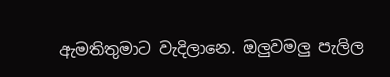ඇමතිතුමාට වැදිලානෙ. ඔලුවමලු පැලිල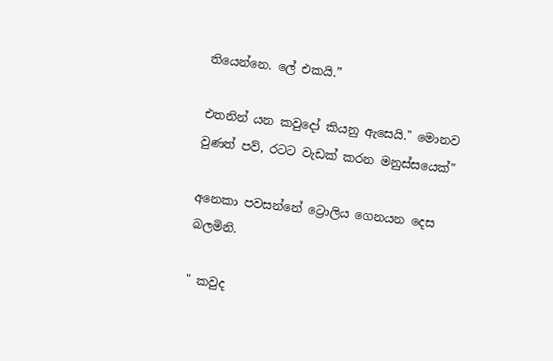තියෙන්නෙ. ලේ එකයි.”

එතනින් යන කවුදෝ කියනු ඇසෙයි." මොනව වුණත් පව්, රටට වැඩක් කරන මනුස්සයෙක්"

අනෙකා පවසන්නේ ට්‍රොලිය ගෙනයන දෙස බලමිනි.

" කවුද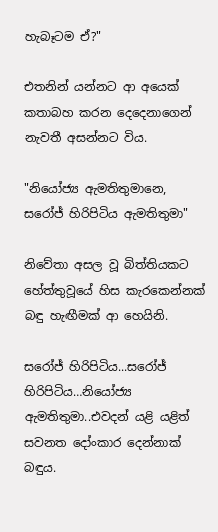හැබෑටම ඒ?"

එතනින් යන්නට ආ අයෙක් කතාබහ කරන දෙදෙනාගෙන් නැවතී අසන්නට විය.

"නියෝජ්‍ය ඇමතිතුමානෙ, සරෝජ් හිරිපිටිය ඇමතිතුමා"

නිවේතා අසල වූ බිත්තියකට හේත්තුවූයේ හිස කැරකෙන්නක් බඳු හැඟීමක් ආ හෙයිනි.

සරෝජ් හිරිපිටිය...සරෝජ් හිරිපිටිය…නියෝජ්‍ය ඇමතිතුමා..එවදන් යළි යළිත් සවනත දෝංකාර දෙන්නාක් බඳුය.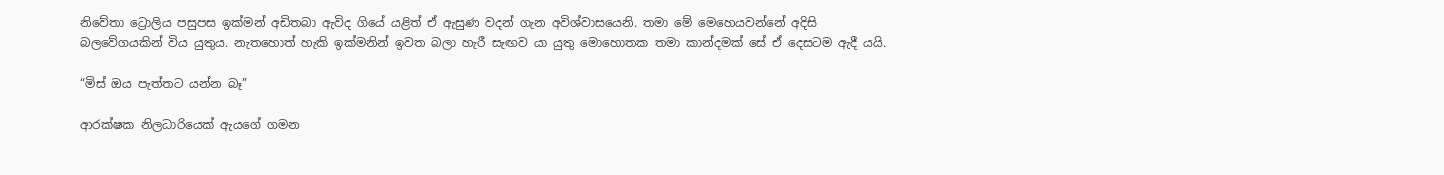නිවේතා ට්‍රොලිය පසුපස ඉක්මන් අඩිතබා ඇවිද ගියේ යළිත් ඒ ඇසුණ වදන් ගැන අවිශ්වාසයෙනි. තමා මේ මෙහෙයවන්නේ අදිසි බලවේගයකින් විය යුතුය. නැතහොත් හැකි ඉක්මනින් ඉවත බලා හැරී සැඟව යා යුතු මොහොතක තමා කාන්දමක් සේ ඒ දෙසටම ඇදී යයි.

“මිස් ඔය පැත්තට යන්න බෑ”

ආරක්ෂක නිලධාරියෙක් ඇයගේ ගමන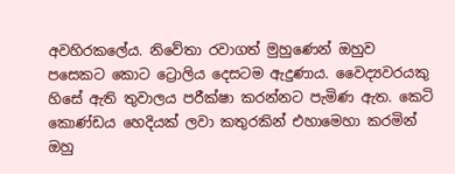අවහිරකලේය. නිවේතා රවාගත් මුහුණෙන් ඔහුව පසෙකට කොට ට්‍රොලිය දෙසටම ඇදුණාය. වෛද්‍යවරයකු හිසේ ඇති තුවාලය පරීක්ෂා කරන්නට පැමිණ ඇත. කෙටි කොණ්ඩය හෙදියක් ලවා කතුරකින් එහාමෙහා කරමින් ඔහු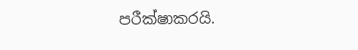පරීක්ෂාකරයි.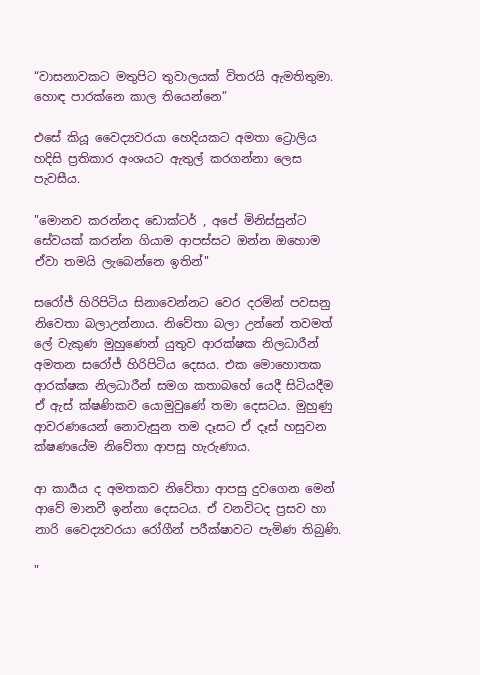“වාසනාවකට මතුපිට තුවාලයක් විතරයි ඇමතිතුමා. හොඳ පාරක්නෙ කාල තියෙන්නෙ”

එසේ කියූ වෛද්‍යවරයා හෙදියකට අමතා ට්‍රොලිය හදිසි ප්‍රතිකාර අංශයට ඇතුල් කරගන්නා ලෙස පැවසීය.

"මොනව කරන්නද ඩොක්ටර් , අපේ මිනිස්සුන්ට සේවයක් කරන්න ගියාම ආපස්සට ඔන්න ඔහොම ඒවා තමයි ලැබෙන්නෙ ඉතින්"

සරෝජ් හිරිපිටිය සිනාවෙන්නට වෙර දරමින් පවසනු නිවෙතා බලාඋන්නාය. නිවේතා බලා උන්නේ තවමත් ලේ වැකුණ මුහුණෙන් යුතුව ආරක්ෂක නිලධාරීන් අමතන සරෝජ් හිරිපිටිය දෙසය. එක මොහොතක ආරක්ෂක නිලධාරීන් සමග කතාබහේ යෙදී සිටියදීම ඒ ඇස් ක්ෂණිකව යොමුවුණේ තමා දෙසටය. මුහුණු ආවරණයෙන් නොවැසුන තම දෑසට ඒ දෑස් හසුවන ක්ෂණයේම නිවේතා ආපසු හැරුණාය.

ආ කාර්‍යය ද අමතකව නිවේතා ආපසු දුවගෙන මෙන් ආවේ මානවී ඉන්නා දෙසටය. ඒ වනවිටද ප්‍රසව හා නාරි වෛද්‍යවරයා රෝගීන් පරීක්ෂාවට පැමිණ තිබුණි.

"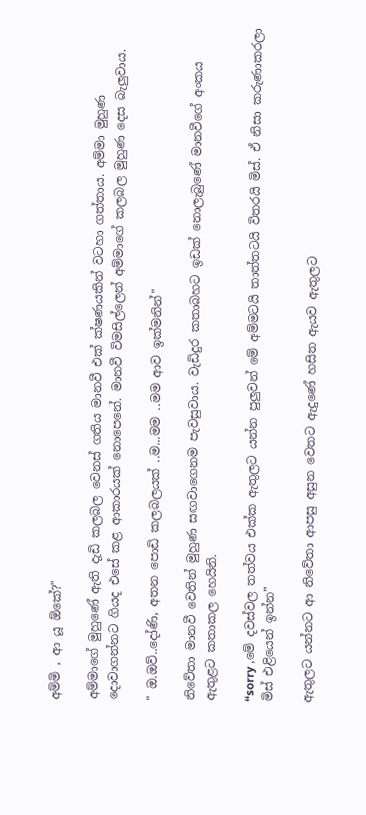අම්මි , ආ යූ ඕකේ?"

අම්මාගේ මුහුණේ ඇති දැඩි කලබල වෙනස් ගතිය මානවී එක් ක්ෂණයකින් වටහා ගත්තාය. අම්මා මුහුණ දොවාගන්නට ගියද එසේ කළ ආකාරයක් නොපෙනේ. මානවී විමසිල්ලෙන් අම්මාගේ කලබල මුහුණ දෙස බැලුවාය.

" ඔ.ඔව්..දෝණි, අතන පොඩි කලබලයක් ..ම...මම ..මම ආව ඉක්මනින්"

නිවේතා මානවී වෙතින් මුහුණ සඟවාගෙනම පැවසුවාය. වැඩිදුර කතාබහට ඉඩක් නොලැබුණේ මානවීගේ අංකය ඇතුළට කතාකල හෙයිනි.

“sorry ,මේ දවස්වල තත්වය එක්ක ඇතුලට යන්න පුලුවන් මේ අම්මටයි තාත්තටයි විතරයි මිස්. ඒ නිසා කරුණාකරලා මිස් එළියෙන් ඉන්න”

ඇතුලට යන්නට ආ නිවේතා ආපසු අසුන වෙතට ඇදුණේ හසිත ඇයව ඇතුලට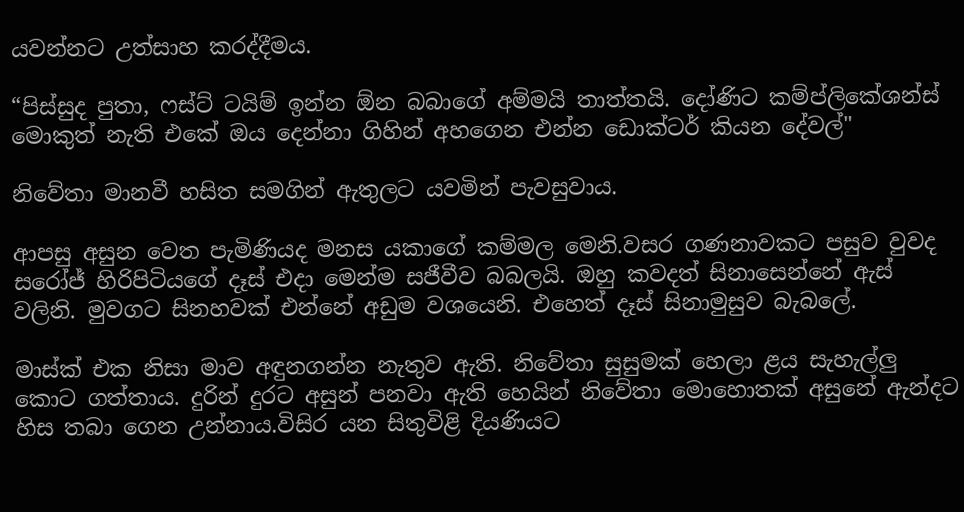යවන්නට උත්සාහ කරද්දීමය.

“පිස්සුද පුතා, ෆස්ට් ටයිම් ඉන්න ඕන බබාගේ අම්මයි තාත්තයි. දෝණිට කම්ප්ලිකේශන්ස් මොකුත් නැති එකේ ඔය දෙන්නා ගිහින් අහගෙන එන්න ඩොක්ටර් කියන දේවල්"

නිවේතා මානවී හසිත සමගින් ඇතුලට යවමින් පැවසුවාය.

ආපසු අසුන වෙත පැමිණියද මනස යකාගේ කම්මල මෙනි.වසර ගණනාවකට පසුව වුවද සරෝජ් හිරිපිටියගේ දෑස් එදා මෙන්ම සජීවීව බබලයි. ඔහු කවදත් සිනාසෙන්නේ ඇස් වලිනි. මුවගට සිනහවක් එන්නේ අඩුම වශයෙනි. එහෙත් දෑස් සිනාමුසුව බැබලේ.

මාස්ක් එක නිසා මාව අඳුනගන්න නැතුව ඇති. නිවේතා සුසුමක් හෙලා ළය සැහැල්ලු කොට ගත්තාය. දුරින් දුරට අසුන් පනවා ඇති හෙයින් නිවේතා මොහොතක් අසුනේ ඇන්දට හිස තබා ගෙන උන්නාය.විසිර යන සිතුවිළි දියණියට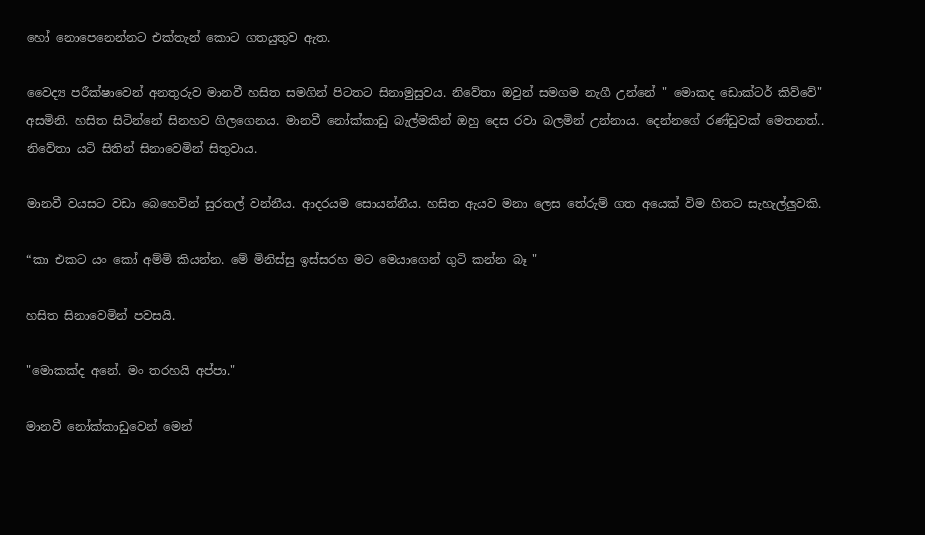හෝ නොපෙනෙන්නට එක්තැන් කොට ගතයුතුව ඇත.

වෛද්‍ය පරීක්ෂාවෙන් අනතුරුව මානවී හසිත සමගින් පිටතට සිනාමුසුවය. නිවේතා ඔවුන් සමගම නැගී උන්නේ " මොකද ඩොක්ටර් කිව්වේ" අසමිනි. හසිත සිටින්නේ සිනහව ගිලගෙනය. මානවී නෝක්කාඩු බැල්මකින් ඔහු දෙස රවා බලමින් උන්නාය. දෙන්නගේ රණ්ඩුවක් මෙතනත්.. නිවේතා යටි සිතින් සිනාවෙමින් සිතුවාය.

මානවී වයසට වඩා බෙහෙවින් සුරතල් වන්නීය. ආදරයම සොයන්නීය. හසිත ඇයව මනා ලෙස තේරුම් ගත අයෙක් විම හිතට සැහැල්ලුවකි.

“කා එකට යං කෝ අම්මි කියන්න. මේ මිනිස්සු ඉස්සරහ මට මෙයාගෙන් ගුටි කන්න බෑ "

හසිත සිනාවෙමින් පවසයි.

"මොකක්ද අනේ. මං තරහයි අප්පා."

මානවී නෝක්කාඩුවෙන් මෙන්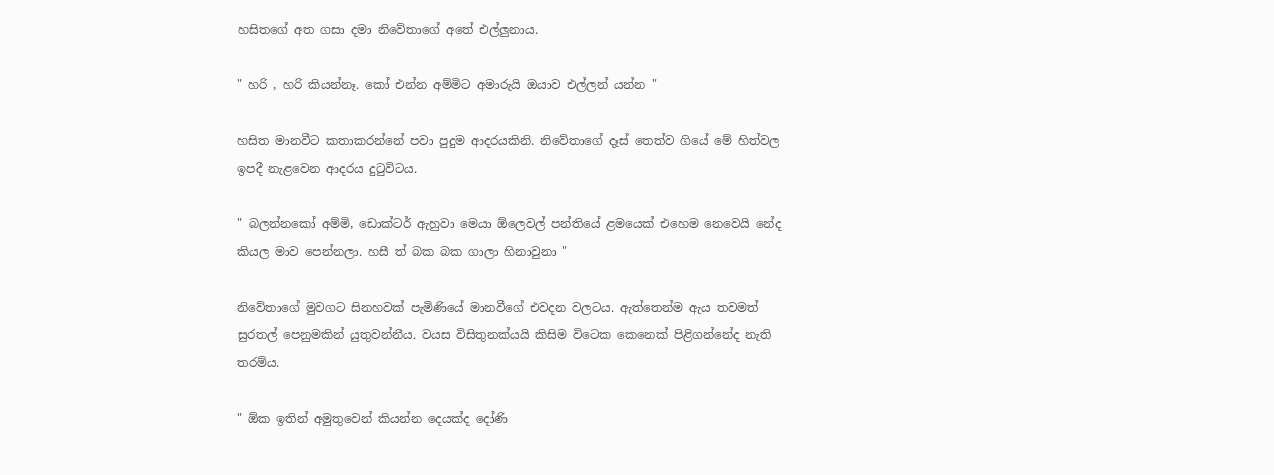හසිතගේ අත ගසා දමා නිවේතාගේ අතේ එල්ලුනාය.

" හරි , හරි කියන්නෑ. කෝ එන්න අම්මිට අමාරුයි ඔයාව එල්ලන් යන්න "

හසිත මානවීට කතාකරන්නේ පවා පුදුම ආදරයකිනි. නිවේතාගේ දෑස් තෙත්ව ගියේ මේ හිත්වල ඉපදී නැළවෙන ආදරය දුටුවිටය.

" බලන්නකෝ අම්මි, ඩොක්ටර් ඇහුවා මෙයා ඕලෙවල් පන්තියේ ළමයෙක් එහෙම නෙවෙයි නේද කියල මාව පෙන්නලා. හසී ත් බක බක ගාලා හිනාවුනා "

නිවේතාගේ මුවගට සිනහවක් පැමිණියේ මානවීගේ එවදන වලටය. ඇත්තෙන්ම ඇය තවමත් සුරතල් පෙනුමකින් යුතුවන්නීය. වයස විසිතුනක්යයි කිසිම විටෙක කෙනෙක් පිළිගන්නේද නැති තරම්ය.

" ඕක ඉතින් අමුතුවෙන් කියන්න දෙයක්ද දෝණි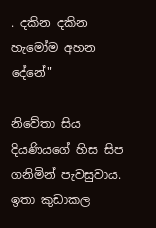. දකින දකින හැමෝම අහන දේනේ"

නිවේතා සිය දියණියගේ හිස සිප ගනිමින් පැවසුවාය. ඉතා කුඩාකල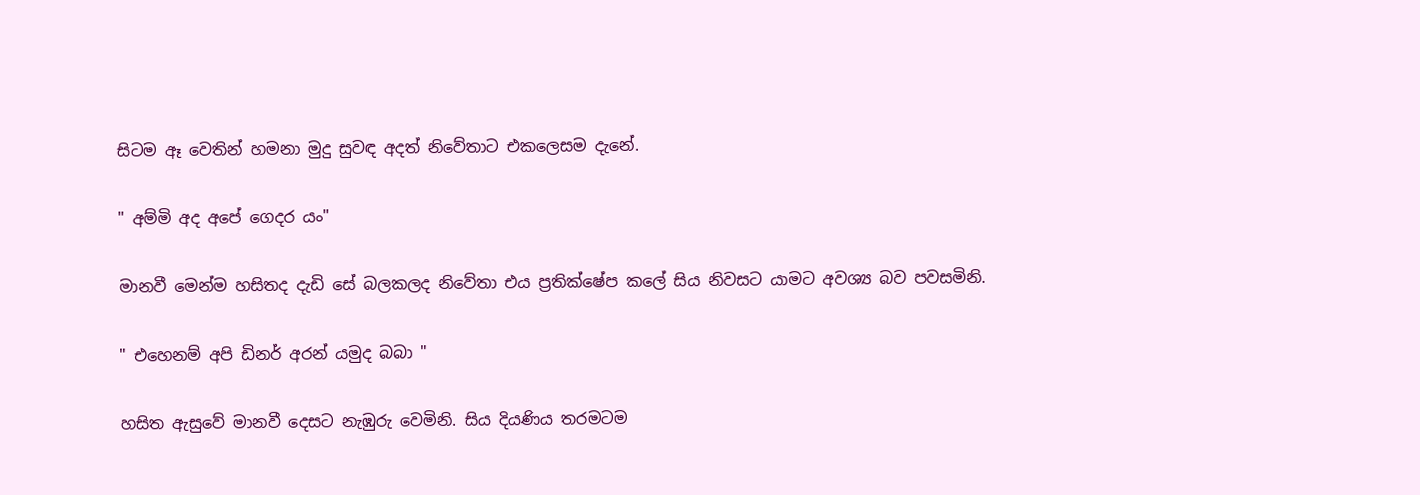සිටම ඈ වෙතින් හමනා මුදු සුවඳ අදත් නිවේතාට එකලෙසම දැනේ.

" අම්මි අද අපේ ගෙදර යං"

මානවී මෙන්ම හසිතද දැඩි සේ බලකලද නිවේතා එය ප්‍රතික්ෂේප කලේ සිය නිවසට යාමට අවශ්‍ය බව පවසමිනි.

" එහෙනම් අපි ඩිනර් අරන් යමුද බබා "

හසිත ඇසුවේ මානවී දෙසට නැඹුරු වෙමිනි. සිය දියණිය තරමටම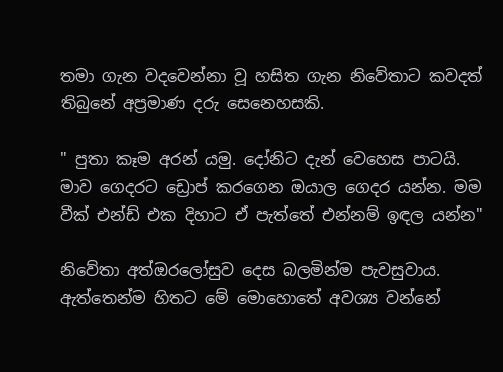තමා ගැන වදවෙන්නා වූ හසිත ගැන නිවේතාට කවදත් තිබුනේ අප්‍රමාණ දරු සෙනෙහසකි.

" පුතා කෑම අරන් යමු. දෝනිට දැන් වෙහෙස පාටයි. මාව ගෙදරට ඩ්‍රොප් කරගෙන ඔයාල ගෙදර යන්න. මම වීක් එන්ඩ් එක දිහාට ඒ පැත්තේ එන්නම් ඉඳල යන්න"

නිවේතා අත්ඔරලෝසුව දෙස බලමින්ම පැවසුවාය. ඇත්තෙන්ම හිතට මේ මොහොතේ අවශ්‍ය වන්නේ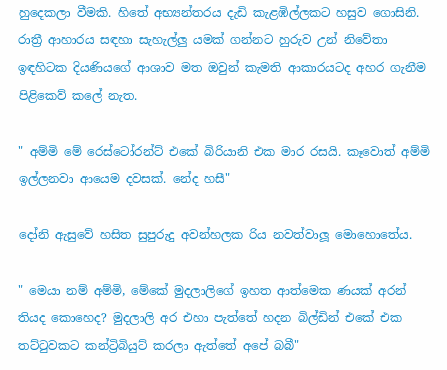හුදෙකලා වීමකි. හිතේ අභ්‍යන්තරය දැඩි කැළඹිල්ලකට හසුව ගොසිනි. රාත්‍රී ආහාරය සඳහා සැහැල්ලු යමක් ගන්නට හුරුව උන් නිවේතා ඉඳහිටක දියණියගේ ආශාව මත ඔවුන් කැමති ආකාරයටද අහර ගැනීම පිළිකෙව් කලේ නැත.

" අම්මි මේ රෙස්ටෝරන්ට් එකේ බිරියානි එක මාර රසයි. කෑවොත් අම්මි ඉල්ලනවා ආයෙම දවසක්. නේද හසී"

දෝනි ඇසුවේ හසිත සුපුරුදු අවන්හලක රිය නවත්වාලූ මොහොතේය.

" මෙයා නම් අම්මි, මේකේ මුදලාලිගේ ඉහත ආත්මෙක ණයක් අරන් තියද කොහෙද? මුදලාලි අර එහා පැත්තේ හදන බිල්ඩින් එකේ එක තට්ටුවකට කන්ට්‍රිබියුට් කරලා ඇත්තේ අපේ බබී"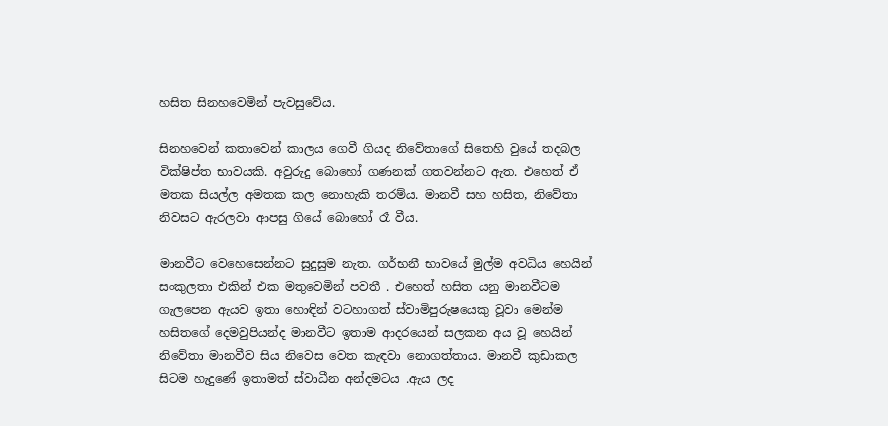හසිත සිනහවෙමින් පැවසුවේය.

සිනහවෙන් කතාවෙන් කාලය ගෙවී ගියද නිවේතාගේ සිතෙහි වුයේ තදබල වික්ෂිප්ත භාවයකි. අවුරුදු බොහෝ ගණනක් ගතවන්නට ඇත. එහෙත් ඒ මතක සියල්ල අමතක කල නොහැකි තරම්ය. මානවී සහ හසිත, නිවේතා නිවසට ඇරලවා ආපසු ගියේ බොහෝ රෑ වීය.

මානවීට වෙහෙසෙන්නට සුදුසුම නැත. ගර්භනී භාවයේ මුල්ම අවධිය හෙයින් සංකුලතා එකින් එක මතුවෙමින් පවතී . එහෙත් හසිත යනු මානවීටම ගැලපෙන ඇයව ඉතා හොඳින් වටහාගත් ස්වාමිපුරුෂයෙකු වූවා මෙන්ම හසිතගේ දෙමවුපියන්ද මානවීට ඉතාම ආදරයෙන් සලකන අය වූ හෙයින් නිවේතා මානවීව සිය නිවෙස වෙත කැඳවා නොගත්තාය. මානවී කුඩාකල සිටම හැදුණේ ඉතාමත් ස්වාධීන අන්දමටය .ඇය ලද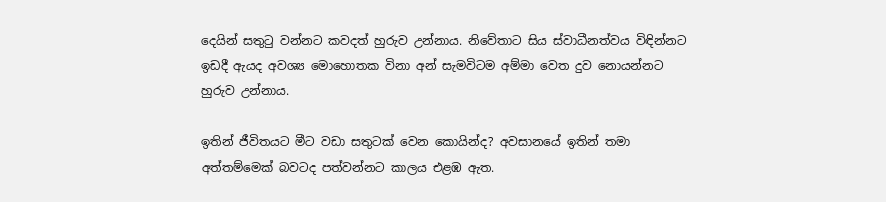දෙයින් සතුටු වන්නට කවදත් හුරුව උන්නාය. නිවේතාට සිය ස්වාධීනත්වය විඳින්නට ඉඩදී ඇයද අවශ්‍ය මොහොතක විනා අන් සැමවිටම අම්මා වෙත දුව නොයන්නට හුරුව උන්නාය.

ඉතින් ජීවිතයට මීට වඩා සතුටක් වෙන කොයින්ද? අවසානයේ ඉතින් තමා අත්තම්මෙක් බවටද පත්වන්නට කාලය එළඹ ඇත.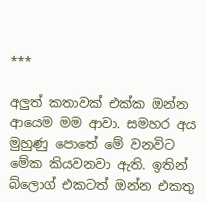***

අලුත් කතාවක් එක්ක ඔන්න ආයෙම මම ආවා. සමහර අය  මුහුණු පොතේ මේ වනවිට මේක කියවනවා ඇති. ඉතින් බ්ලොග් එකටත් ඔන්න එකතු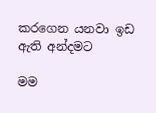කරගෙන යනවා ඉඩ ඇති අන්දමට

මම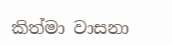කිත්මා වාසනා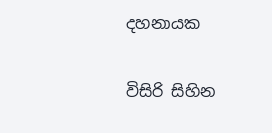දහනායක

විසිරි සිහින